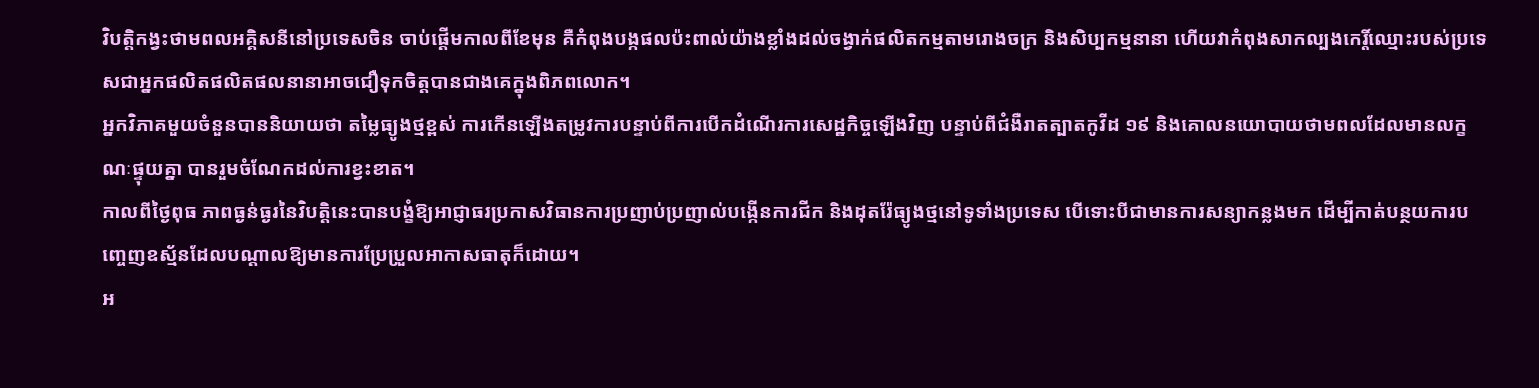វិបត្តិកង្វះថាមពលអគ្គិសនីនៅប្រទេសចិន ចាប់ផ្ដើមកាលពីខែមុន គឺកំពុងបង្កផលប៉ះពាល់យ៉ាងខ្លាំងដល់ចង្វាក់ផលិតកម្មតាមរោងចក្រ និងសិប្បកម្មនានា ហើយវាកំពុងសាកល្បងកេរ្តិ៍ឈ្មោះរបស់ប្រទេសជាអ្នកផលិតផលិតផលនានាអាចជឿទុកចិត្តបានជាងគេក្នុងពិភពលោក។
អ្នកវិភាគមួយចំនួនបាននិយាយថា តម្លៃធ្យូងថ្មខ្ពស់ ការកើនឡើងតម្រូវការបន្ទាប់ពីការបើកដំណើរការសេដ្ឋកិច្ចឡើងវិញ បន្ទាប់ពីជំងឺរាតត្បាតកូវីដ ១៩ និងគោលនយោបាយថាមពលដែលមានលក្ខណៈផ្ទុយគ្នា បានរួមចំណែកដល់ការខ្វះខាត។
កាលពីថ្ងៃពុធ ភាពធ្ងន់ធ្ងរនៃវិបត្តិនេះបានបង្ខំឱ្យអាជ្ញាធរប្រកាសវិធានការប្រញាប់ប្រញាល់បង្កើនការជីក និងដុតរ៉ែធ្យូងថ្មនៅទូទាំងប្រទេស បើទោះបីជាមានការសន្យាកន្លងមក ដើម្បីកាត់បន្ថយការបញ្ចេញឧស្ម័នដែលបណ្ដាលឱ្យមានការប្រែប្រួលអាកាសធាតុក៏ដោយ។
អ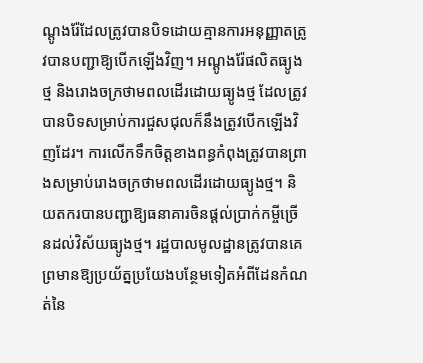ណ្ដូងរ៉ែដែលត្រូវបានបិទដោយគ្មានការអនុញ្ញាតត្រូវបានបញ្ជាឱ្យបើកឡើងវិញ។ អណ្តូងរ៉ែផលិតធ្យូងថ្ម និងរោងចក្រថាមពលដើរដោយធ្យូងថ្ម ដែលត្រូវបានបិទសម្រាប់ការជួសជុលក៏នឹងត្រូវបើកឡើងវិញដែរ។ ការលើកទឹកចិត្តខាងពន្ធកំពុងត្រូវបានព្រាងសម្រាប់រោងចក្រថាមពលដើរដោយធ្យូងថ្ម។ និយតករបានបញ្ជាឱ្យធនាគារចិនផ្ដល់ប្រាក់កម្ចីច្រើនដល់វិស័យធ្យូងថ្ម។ រដ្ឋបាលមូលដ្ឋានត្រូវបានគេព្រមានឱ្យប្រយ័ត្នប្រយែងបន្ថែមទៀតអំពីដែនកំណត់នៃ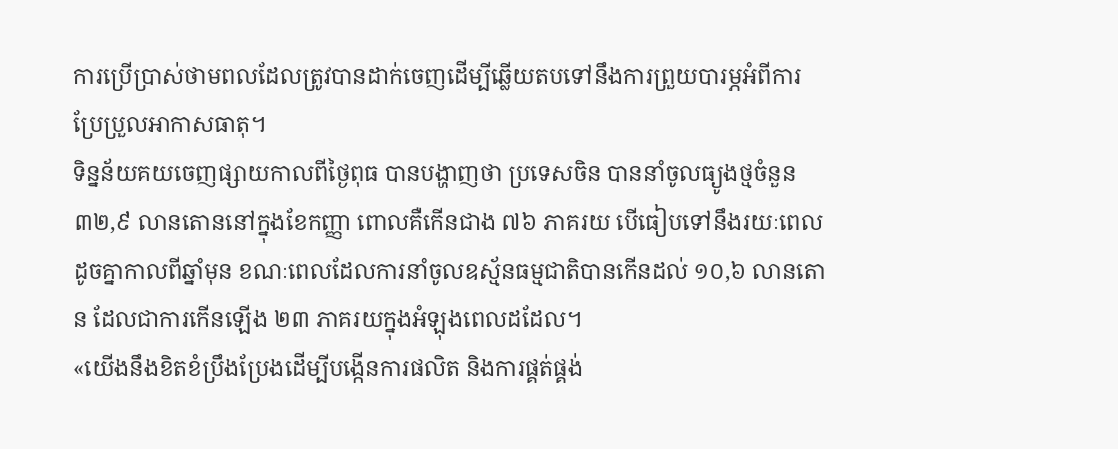ការប្រើប្រាស់ថាមពលដែលត្រូវបានដាក់ចេញដើម្បីឆ្លើយតបទៅនឹងការព្រួយបារម្ភអំពីការប្រែប្រួលអាកាសធាតុ។
ទិន្នន័យគយចេញផ្សាយកាលពីថ្ងៃពុធ បានបង្ហាញថា ប្រទេសចិន បាននាំចូលធ្យូងថ្មចំនួន ៣២,៩ លានតោននៅក្នុងខែកញ្ញា ពោលគឺកើនជាង ៧៦ ភាគរយ បើធៀបទៅនឹងរយៈពេលដូចគ្នាកាលពីឆ្នាំមុន ខណៈពេលដែលការនាំចូលឧស្ម័នធម្មជាតិបានកើនដល់ ១០,៦ លានតោន ដែលជាការកើនឡើង ២៣ ភាគរយក្នុងអំឡុងពេលដដែល។
«យើងនឹងខិតខំប្រឹងប្រែងដើម្បីបង្កើនការផលិត និងការផ្គត់ផ្គង់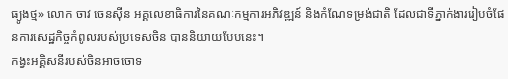ធ្យូងថ្ម» លោក ចាវ ចេនស៊ីន អគ្គលេខាធិការនៃគណៈកម្មការអភិវឌ្ឍន៍ និងកំណែទម្រង់ជាតិ ដែលជាទីភ្នាក់ងាររៀបចំផែនការសេដ្ឋកិច្ចកំពូលរបស់ប្រទេសចិន បាននិយាយបែបនេះ។
កង្វះអគ្គិសនីរបស់ចិនអាចចោទ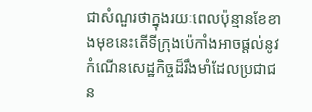ជាសំណួរថាក្នុងរយៈពេលប៉ុន្មានខែខាងមុខនេះតើទីក្រុងប៉េកាំងអាចផ្ដល់នូវកំណើនសេដ្ឋកិច្ចដ៏រឹងមាំដែលប្រជាជន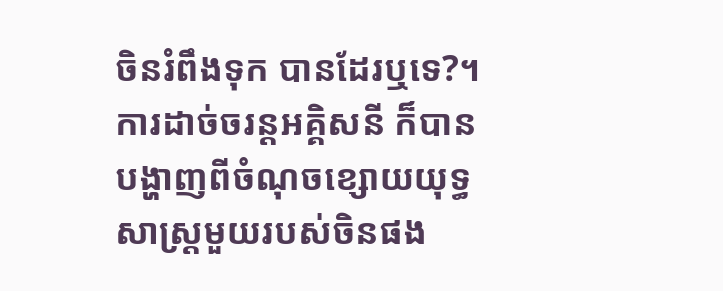ចិនរំពឹងទុក បានដែរឬទេ?។
ការដាច់ចរន្តអគ្គិសនី ក៏បានបង្ហាញពីចំណុចខ្សោយយុទ្ធសាស្ត្រមួយរបស់ចិនផង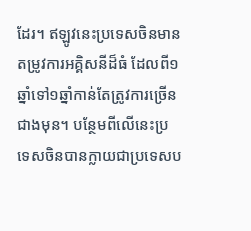ដែរ។ ឥឡូវនេះប្រទេសចិនមានតម្រូវការអគ្គិសនីដ៏ធំ ដែលពី១ឆ្នាំទៅ១ឆ្នាំកាន់តែត្រូវការច្រើនជាងមុន។ បន្ថែមពីលើនេះប្រទេសចិនបានក្លាយជាប្រទេសប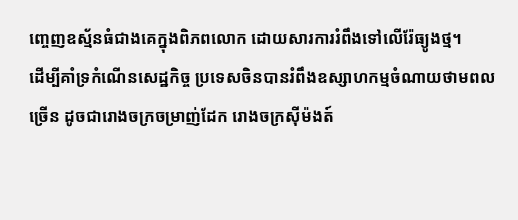ញ្ចេញឧស្ម័នធំជាងគេក្នុងពិភពលោក ដោយសារការរំពឹងទៅលើរ៉ែធ្យូងថ្ម។
ដើម្បីគាំទ្រកំណើនសេដ្ឋកិច្ច ប្រទេសចិនបានរំពឹងឧស្សាហកម្មចំណាយថាមពលច្រើន ដូចជារោងចក្រចម្រាញ់ដែក រោងចក្រស៊ីម៉ងត៍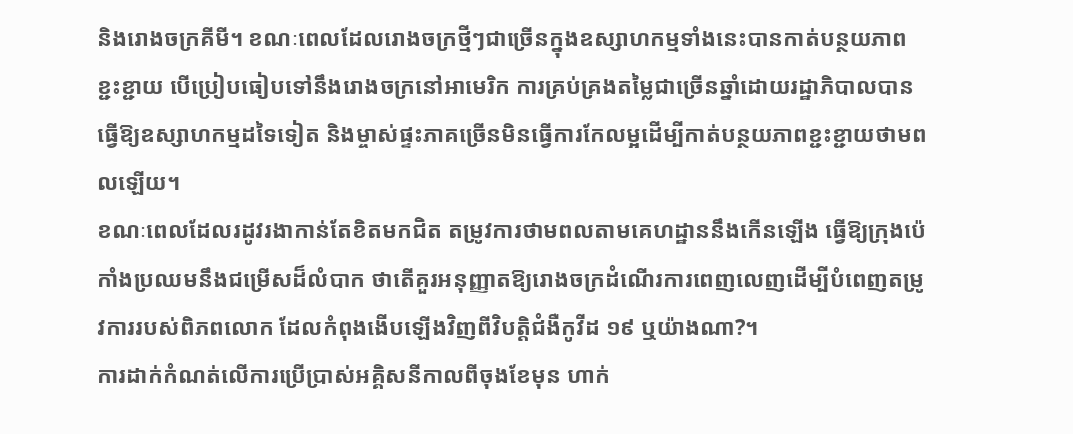និងរោងចក្រគីមី។ ខណៈពេលដែលរោងចក្រថ្មីៗជាច្រើនក្នុងឧស្សាហកម្មទាំងនេះបានកាត់បន្ថយភាពខ្ជះខ្ជាយ បើប្រៀបធៀបទៅនឹងរោងចក្រនៅអាមេរិក ការគ្រប់គ្រងតម្លៃជាច្រើនឆ្នាំដោយរដ្ឋាភិបាលបានធ្វើឱ្យឧស្សាហកម្មដទៃទៀត និងម្ចាស់ផ្ទះភាគច្រើនមិនធ្វើការកែលម្អដើម្បីកាត់បន្ថយភាពខ្ជះខ្ជាយថាមពលឡើយ។
ខណៈពេលដែលរដូវរងាកាន់តែខិតមកជិត តម្រូវការថាមពលតាមគេហដ្ឋាននឹងកើនឡើង ធ្វើឱ្យក្រុងប៉េកាំងប្រឈមនឹងជម្រើសដ៏លំបាក ថាតើគួរអនុញ្ញាតឱ្យរោងចក្រដំណើរការពេញលេញដើម្បីបំពេញតម្រូវការរបស់ពិភពលោក ដែលកំពុងងើបឡើងវិញពីវិបត្តិជំងឺកូវីដ ១៩ ឬយ៉ាងណា?។
ការដាក់កំណត់លើការប្រើប្រាស់អគ្គិសនីកាលពីចុងខែមុន ហាក់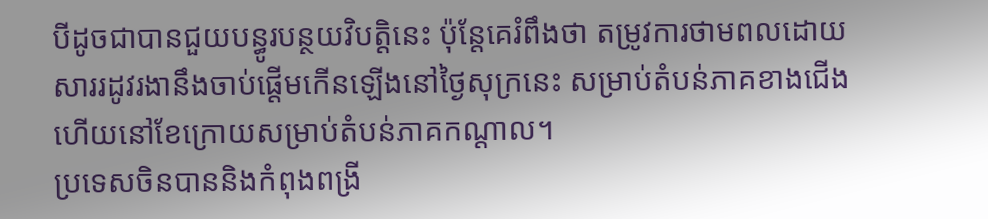បីដូចជាបានជួយបន្ធូរបន្ថយវិបត្តិនេះ ប៉ុន្តែគេរំពឹងថា តម្រូវការថាមពលដោយសាររដូវរងានឹងចាប់ផ្ដើមកើនឡើងនៅថ្ងៃសុក្រនេះ សម្រាប់តំបន់ភាគខាងជើង ហើយនៅខែក្រោយសម្រាប់តំបន់ភាគកណ្ដាល។
ប្រទេសចិនបាននិងកំពុងពង្រី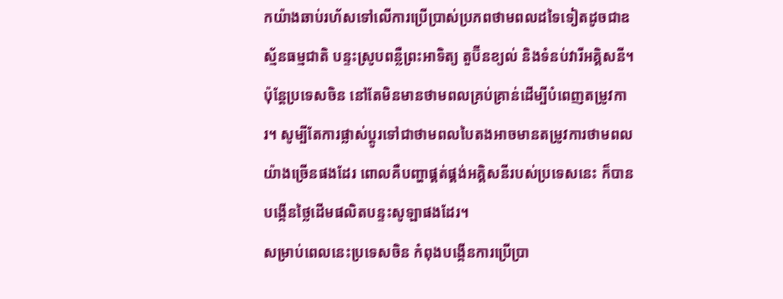កយ៉ាងឆាប់រហ័សទៅលើការប្រើប្រាស់ប្រភពថាមពលដទៃទៀតដូចជាឧស្ម័នធម្មជាតិ បន្ទះស្រូបពន្លឺព្រះអាទិត្យ តួប៊ីនខ្យល់ និងទំនប់វារីអគ្គិសនី។ ប៉ុន្តែប្រទេសចិន នៅតែមិនមានថាមពលគ្រប់គ្រាន់ដើម្បីបំពេញតម្រូវការ។ សូម្បីតែការផ្លាស់ប្តូរទៅជាថាមពលបៃតងអាចមានតម្រូវការថាមពលយ៉ាងច្រើនផងដែរ ពោលគឺបញ្ហាផ្គត់ផ្គង់អគ្គិសនីរបស់ប្រទេសនេះ ក៏បានបង្កើនថ្លៃដើមផលិតបន្ទះសូឡាផងដែរ។
សម្រាប់ពេលនេះប្រទេសចិន កំពុងបង្កើនការប្រើប្រា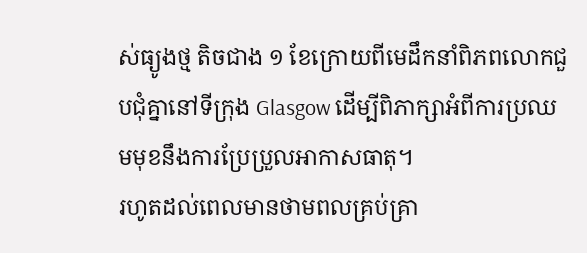ស់ធ្យូងថ្ម តិចជាង ១ ខែក្រោយពីមេដឹកនាំពិភពលោកជួបជុំគ្នានៅទីក្រុង Glasgow ដើម្បីពិភាក្សាអំពីការប្រឈមមុខនឹងការប្រែប្រួលអាកាសធាតុ។
រហូតដល់ពេលមានថាមពលគ្រប់គ្រា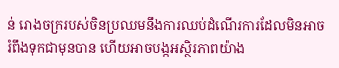ន់ រោងចក្ររបស់ចិនប្រឈមនឹងការឈប់ដំណើរការដែលមិនអាចរំពឹងទុកជាមុនបាន ហើយអាចបង្កអស្ថិរភាពយ៉ាង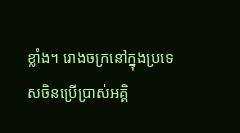ខ្លាំង។ រោងចក្រនៅក្នុងប្រទេសចិនប្រើប្រាស់អគ្គិ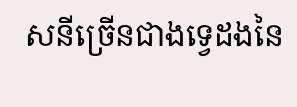សនីច្រើនជាងទ្វេដងនៃ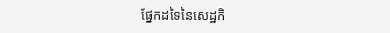ផ្នែកដទៃនៃសេដ្ឋកិ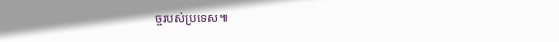ច្ចរបស់ប្រទេស៕